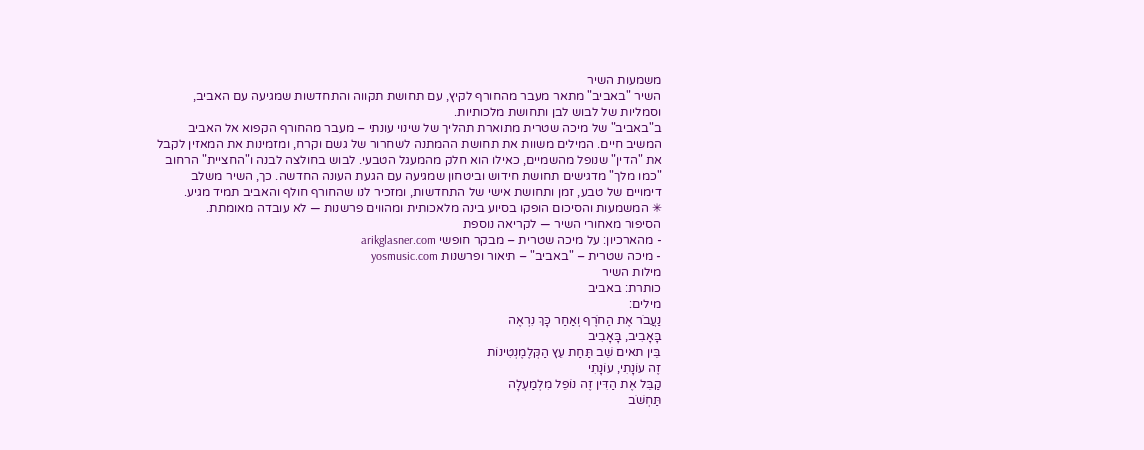משמעות השיר
השיר "באביב" מתאר מעבר מהחורף לקיץ, עם תחושת תקווה והתחדשות שמגיעה עם האביב, וסמליות של לבוש לבן ותחושת מלכותיות.
ב"באביב" של מיכה שטרית מתוארת תהליך של שינוי עונתי – מעבר מהחורף הקפוא אל האביב המשיב חיים. המילים משוות את תחושת ההמתנה לשחרור של גשם וקרח, ומזמינות את המאזין לקבל את "הדין" שנופל מהשמיים, כאילו הוא חלק מהמעגל הטבעי. לבוש בחולצה לבנה ו"החציית" הרחוב "כמו מלך" מדגישים תחושת חידוש וביטחון שמגיעה עם הגעת העונה החדשה. כך, השיר משלב דימויים של טבע, זמן ותחושת אישי של התחדשות, ומזכיר לנו שהחורף חולף והאביב תמיד מגיע.
✳ המשמעות והסיכום הופקו בסיוע בינה מלאכותית ומהווים פרשנות — לא עובדה מאומתת.
הסיפור מאחורי השיר — לקריאה נוספת
- מהארכיון: על מיכה שטרית – מבקר חופשי arikglasner.com
- מיכה שטרית – "באביב" – תיאור ופרשנות yosmusic.com
מילות השיר
כותרת: באביב
מילים:
נַעֲבֹר אֶת הַחֹרֶף וְאַחַר כָּךְ נִרְאֶה
בָּאָבִיב, בָּאָבִיב
בֵּין תאים שֵׁב תַּחַת עֵץ הַקְּלֶמֶנְטִינוֹת
זֶה עוֹנָתִי, עוֹנָתִי
קַבֵּל אֶת הַדִּין זֶה נוֹפֵל מִלְמַעְלָה
תַּחְשֹׁב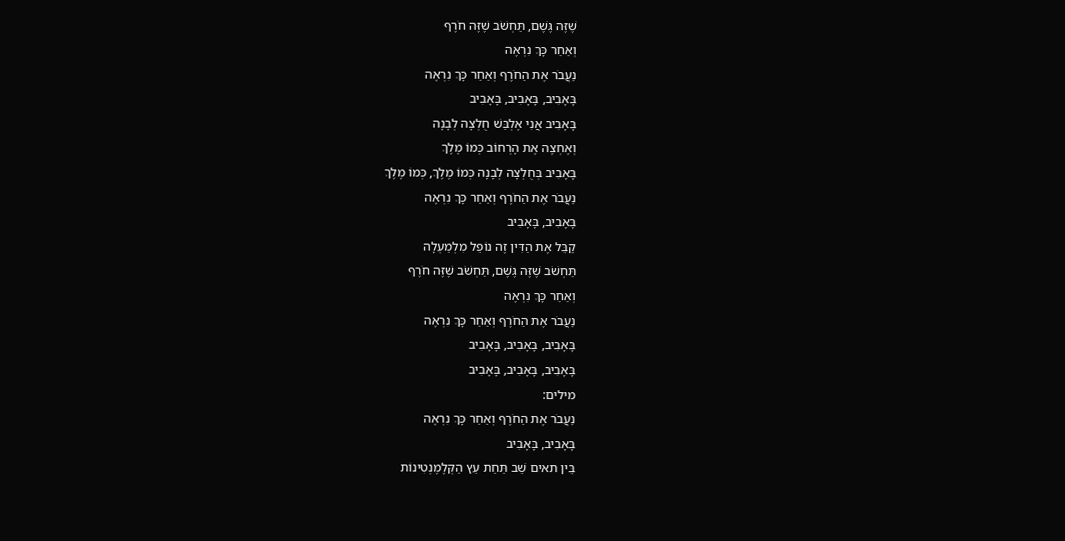שֶׁזֶּה גֶּשֶׁם, תַּחְשֹׁב שֶׁזֶּה חֹרֶף
וְאַחַר כָּךְ נִרְאֶה
נַעֲבֹר אֶת הַחֹרֶף וְאַחַר כָּךְ נִרְאֶה
בָּאָבִיב, בָּאָבִיב, בָּאָבִיב
בָּאָבִיב אֲנִי אֶלְבַּשׁ חֻלְצָה לְבָנָה
וְאֶחְצֶה אֶת הָרְחוֹב כְּמוֹ מֶלֶךְ
בָּאָבִיב בְּחֻלְצָה לְבָנָה כְּמוֹ מֶלֶךְ, כְּמוֹ מֶלֶךְ
נַעֲבֹר אֶת הַחֹרֶף וְאַחַר כָּךְ נִרְאֶה
בָּאָבִיב, בָּאָבִיב
קַבֵּל אֶת הַדִּין זֶה נוֹפֵל מִלְמַעְלָה
תַּחְשֹׁב שֶׁזֶּה גֶּשֶׁם, תַּחְשֹׁב שֶׁזֶּה חֹרֶף
וְאַחַר כָּךְ נִרְאֶה
נַעֲבֹר אֶת הַחֹרֶף וְאַחַר כָּךְ נִרְאֶה
בָּאָבִיב, בָּאָבִיב, בָּאָבִיב
בָּאָבִיב, בָּאָבִיב, בָּאָבִיב
מילים:
נַעֲבֹר אֶת הַחֹרֶף וְאַחַר כָּךְ נִרְאֶה
בָּאָבִיב, בָּאָבִיב
בֵּין תאים שֵׁב תַּחַת עֵץ הַקְּלֶמֶנְטִינוֹת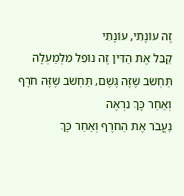זֶה עוֹנָתִי, עוֹנָתִי
קַבֵּל אֶת הַדִּין זֶה נוֹפֵל מִלְמַעְלָה
תַּחְשֹׁב שֶׁזֶּה גֶּשֶׁם, תַּחְשֹׁב שֶׁזֶּה חֹרֶף
וְאַחַר כָּךְ נִרְאֶה
נַעֲבֹר אֶת הַחֹרֶף וְאַחַר כָּךְ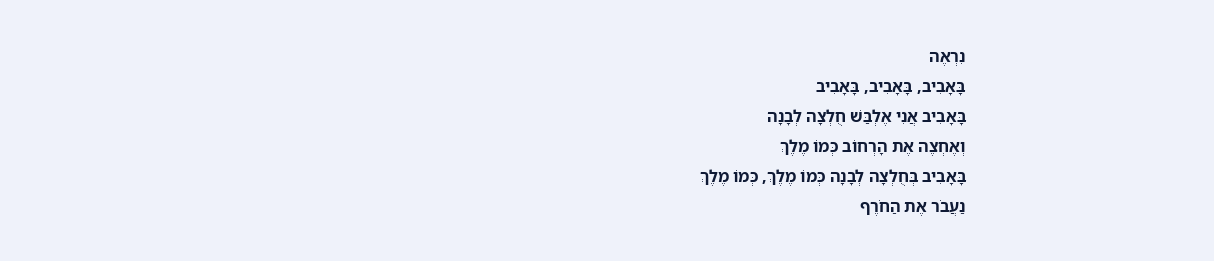נִרְאֶה
בָּאָבִיב, בָּאָבִיב, בָּאָבִיב
בָּאָבִיב אֲנִי אֶלְבַּשׁ חֻלְצָה לְבָנָה
וְאֶחְצֶה אֶת הָרְחוֹב כְּמוֹ מֶלֶךְ
בָּאָבִיב בְּחֻלְצָה לְבָנָה כְּמוֹ מֶלֶךְ, כְּמוֹ מֶלֶךְ
נַעֲבֹר אֶת הַחֹרֶף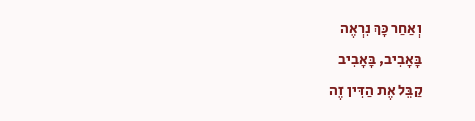וְאַחַר כָּךְ נִרְאֶה
בָּאָבִיב, בָּאָבִיב
קַבֵּל אֶת הַדִּין זֶה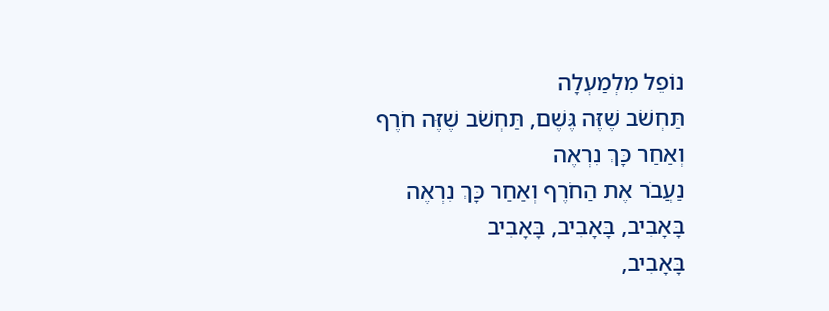נוֹפֵל מִלְמַעְלָה
תַּחְשֹׁב שֶׁזֶּה גֶּשֶׁם, תַּחְשֹׁב שֶׁזֶּה חֹרֶף
וְאַחַר כָּךְ נִרְאֶה
נַעֲבֹר אֶת הַחֹרֶף וְאַחַר כָּךְ נִרְאֶה
בָּאָבִיב, בָּאָבִיב, בָּאָבִיב
בָּאָבִיב,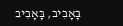בָּאָבִיב, בָּאָבִיב